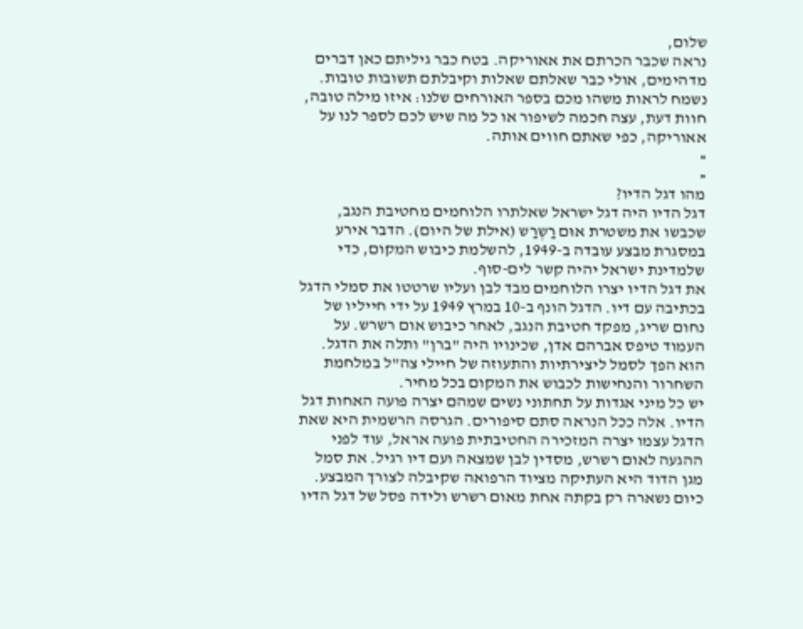שלום,
נראה שכבר הכרתם את אאוריקה. בטח כבר גיליתם כאן דברים מדהימים, אולי כבר שאלתם שאלות וקיבלתם תשובות טובות.
נשמח לראות משהו מכם בספר האורחים שלנו: איזו מילה טובה, חוות דעת, עצה חכמה לשיפור או כל מה שיש לכם לספר לנו על אאוריקה, כפי שאתם חווים אותה.
»
«
מהו דגל הדיו?
דגל הדיו היה דגל ישראל שאלתרו הלוחמים מחטיבת הנגב, שכבשו את משטרת אוּם רַשְרַש (אילת של היום). הדבר אירע במסגרת מבצע עובדה ב-1949, להשלמת כיבוש המקום, כדי שלמדינת ישראל יהיה קשר לים-סוף.
את דגל הדיו יצרו הלוחמים מבד לבן ועליו שרטטו את סמלי הדגל בכתיבה עם דיו. הדגל הונף ב-10 במרץ 1949 על ידי חייליו של נחום שריג, מפקד חטיבת הנגב, לאחר כיבוש אום רשרש. על העמוד טיפס אברהם אדן, שכינויו היה "ברן" ותלה את הדגל. הוא הפך לסמל ליצירתיות והתעוזה של חיילי צה"ל במלחמת השחרור והנחישות לכבוש את המקום בכל מחיר.
יש כל מיני אגדות על תחתוני נשים שמהם יצרה פועה האחות דגל הדיו. אלה ככל הנראה סתם סיפורים. הגרסה הרשמית היא שאת הדגל עצמו יצרה המזכירה החטיבתית פועה אראל, עוד לפני ההגעה לאום רשרש, מסדין לבן שמצאה ועם דיו רגיל. את סמל מגן הדוד היא העתיקה מציוד הרפואה שקיבלה לצורך המבצע.
כיום נשארה רק בקתה אחת מאום רשרש ולידה פסל של דגל הדיו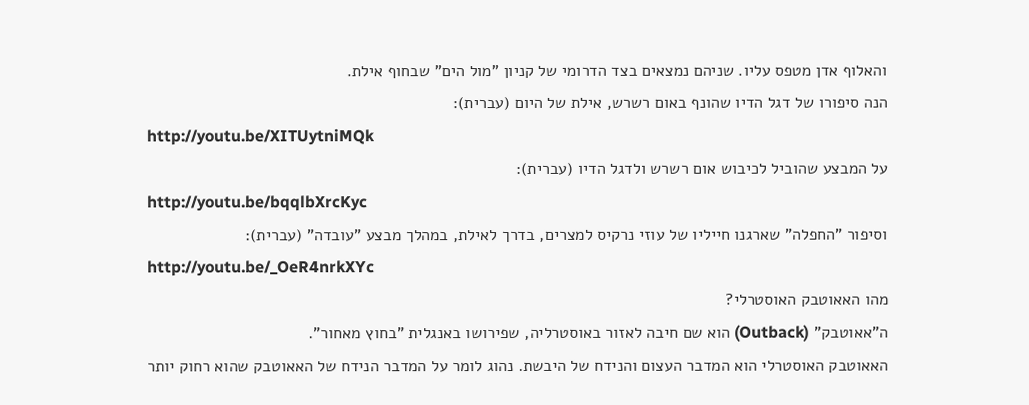והאלוף אדן מטפס עליו. שניהם נמצאים בצד הדרומי של קניון "מול הים" שבחוף אילת.
הנה סיפורו של דגל הדיו שהונף באום רשרש, אילת של היום (עברית):
http://youtu.be/XITUytniMQk
על המבצע שהוביל לכיבוש אום רשרש ולדגל הדיו (עברית):
http://youtu.be/bqqlbXrcKyc
וסיפור "החפלה" שארגנו חייליו של עוזי נרקיס למצרים, בדרך לאילת, במהלך מבצע "עובדה" (עברית):
http://youtu.be/_OeR4nrkXYc
מהו האאוטבק האוסטרלי?
ה"אאוטבק" (Outback) הוא שם חיבה לאזור באוסטרליה, שפירושו באנגלית "בחוץ מאחור".
האאוטבק האוסטרלי הוא המדבר העצום והנידח של היבשת. נהוג לומר על המדבר הנידח של האאוטבק שהוא רחוק יותר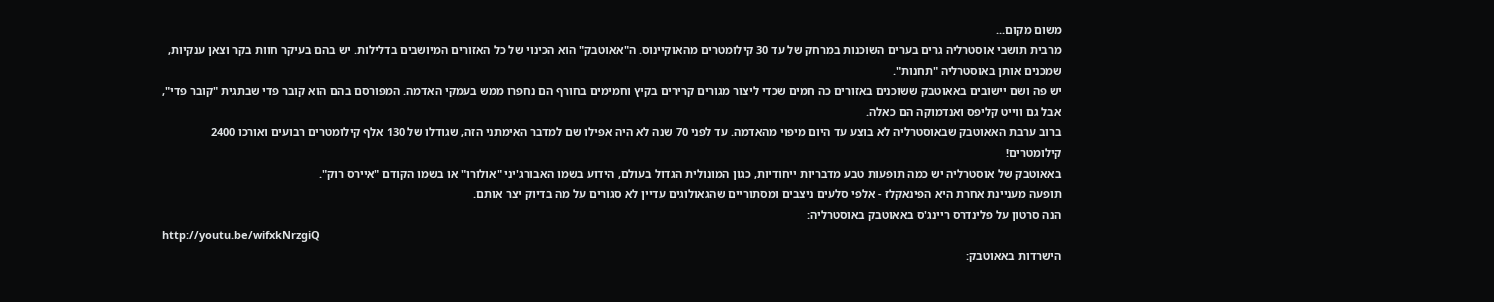משום מקום...
מרבית תושבי אוסטרליה גרים בערים השוכנות במרחק של עד 30 קילומטרים מהאוקיינוס. ה"אאוטבק" הוא הכינוי של כל האזורים המיושבים בדלילות. יש בהם בעיקר חוות בקר וצאן ענקיות, שמכנים אותן באוסטרליה "תחנות".
יש פה ושם יישובים באאוטבק ששוכנים באזורים כה חמים שכדי ליצור מגורים קרירים בקיץ וחמימים בחורף הם נחפרו ממש בעמקי האדמה. המפורסם בהם הוא קובר פדי שבתגית "קובר פדי", אבל גם ווייט קליפס ואנדמוקה הם כאלה.
ברוב ערבת האאוטבק שבאוסטרליה לא בוצע עד היום מיפוי מהאדמה. עד לפני 70 שנה לא היה אפילו שם למדבר האימתני הזה, שגודלו של 130 אלף קילומטרים רבועים ואורכו 2400 קילומטרים!
באאוטבק של אוסטרליה יש כמה תופעות טבע מדבריות ייחודיות, כגון המונולית הגדול בעולם, הידוע בשמו האבורג'יני "אולורו" או בשמו הקודם "איירס רוק".
תופעה מעניינת אחרת היא הפינאקלז - אלפי סלעים ניצבים ומסתוריים שהגאולוגים עדיין לא סגורים על מה בדיוק יצר אותם.
הנה סרטון על פלינדרס ריינג'ס באאוטבק באוסטרליה:
http://youtu.be/wifxkNrzgiQ
הישרדות באאוטבק: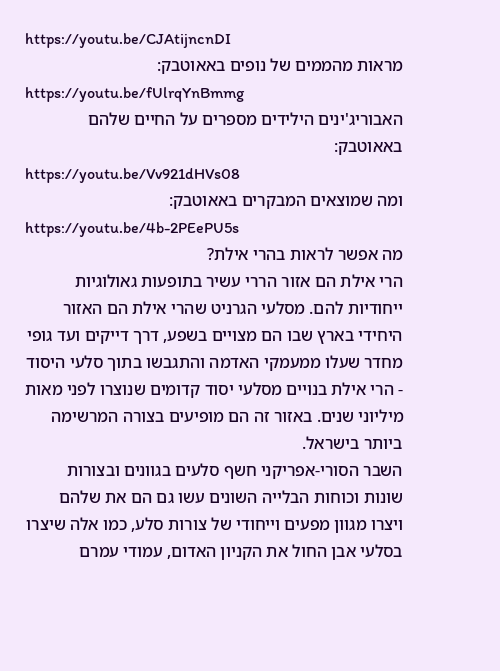https://youtu.be/CJAtijncnDI
מראות מהממים של נופים באאוטבק:
https://youtu.be/fUlrqYnBmmg
האבוריג'ינים הילידים מספרים על החיים שלהם באאוטבק:
https://youtu.be/Vv921dHVs08
ומה שמוצאים המבקרים באאוטבק:
https://youtu.be/4b-2PEePU5s
מה אפשר לראות בהרי אילת?
הרי אילת הם אזור הררי עשיר בתופעות גאולוגיות ייחודיות להם. מסלעי הגרניט שהרי אילת הם האזור היחידי בארץ שבו הם מצויים בשפע, דרך דייקים ועד גופי מחדר שעלו ממעמקי האדמה והתגבשו בתוך סלעי היסוד - הרי אילת בנויים מסלעי יסוד קדומים שנוצרו לפני מאות מיליוני שנים. באזור זה הם מופיעים בצורה המרשימה ביותר בישראל.
השבר הסורי-אפריקני חשף סלעים בגוונים ובצורות שונות וכוחות הבלייה השונים עשו גם הם את שלהם ויצרו מגוון מפעים וייחודי של צורות סלע, כמו אלה שיצרו בסלעי אבן החול את הקניון האדום, עמודי עמרם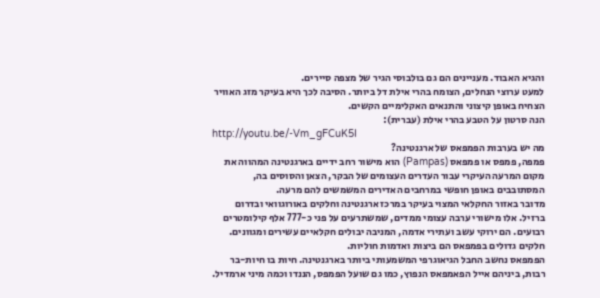והגיא האבוד. מעניינים הם גם בולבוסי הגיר של מצפה סיירים.
למעט ערוצי הנחלים, הצומח בהרי אילת דל ביותר. הסיבה לכך היא בעיקר מזג האוויר הצחיח באופן קיצוני והתנאים האקלימיים הקשים.
הנה סרטון על הטבע בהרי אילת (עברית):
http://youtu.be/-Vm_gFCuK5I
מה יש בערבות הפמפאס של ארגנטינה?
פמפה, פמפס או פמפאס (Pampas) הוא מישור רחב ידיים בארגנטינה המהווה את מקום המרעה העיקרי עבור העדרים העצומים של הבקר, הצאן והסוסים בה, המסתובבים באופן חופשי במרחבים האדירים המשמשים להם מרעה.
מדובר באזור החקלאי המצוי בעיקר במרכז ארגנטינה וחלקים באורוגוואי ובדרום ברזיל. אלו מישורי ערבה עצומי ממדים, שמשתרעים על פני כ-777 אלף קילומטרים רבועים. הם ירוקי עשב ועתירי אדמה, המניבה יבולים חקלאיים עשירים ומגוונים. חלקים גדולים בפמפאס הם ביצות ואדמות חוליות.
הפמפאס נחשב החבל הגיאוגרפי המשמעותי ביותר בארגנטינה. חיות בו חיות-בר רבות, ביניהם אייל הפאמפאס הנפוץ, כמו גם שועל הפמפס, הננדו וכמה מיני ארמדיל.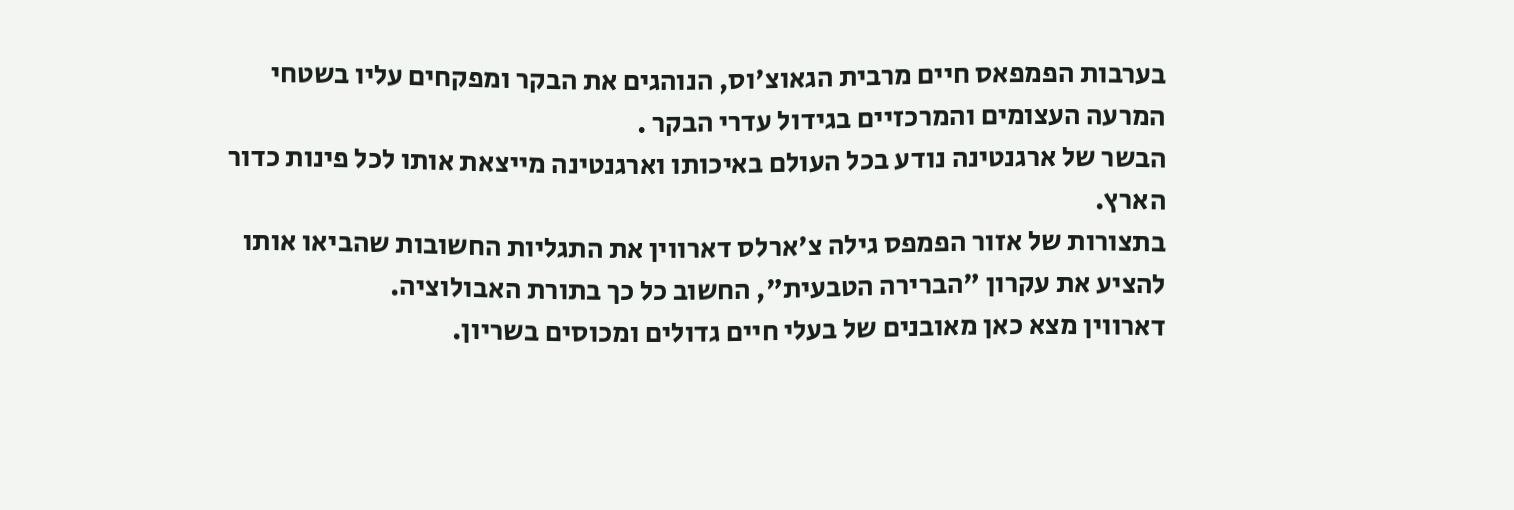בערבות הפמפאס חיים מרבית הגאוצ'וס, הנוהגים את הבקר ומפקחים עליו בשטחי המרעה העצומים והמרכזיים בגידול עדרי הבקר .
הבשר של ארגנטינה נודע בכל העולם באיכותו וארגנטינה מייצאת אותו לכל פינות כדור הארץ.
בתצורות של אזור הפמפס גילה צ'ארלס דארווין את התגליות החשובות שהביאו אותו להציע את עקרון "הברירה הטבעית", החשוב כל כך בתורת האבולוציה.
דארווין מצא כאן מאובנים של בעלי חיים גדולים ומכוסים בשריון.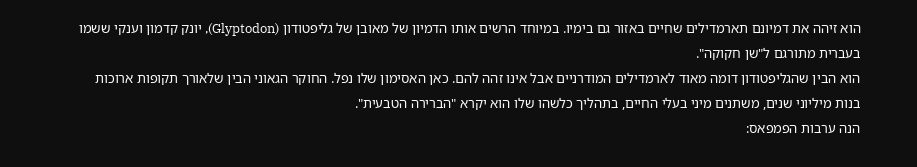הוא זיהה את דמיונם תארמדילים שחיים באזור גם בימיו. במיוחד הרשים אותו הדמיון של מאובן של גליפטודון (Glyptodon), יונק קדמון וענקי ששמו בעברית מתורגם ל"שן חקוקה".
הוא הבין שהגליפטודון דומה מאוד לארמדילים המודרניים אבל אינו זהה להם. כאן האסימון שלו נפל. החוקר הגאוני הבין שלאורך תקופות ארוכות בנות מיליוני שנים, משתנים מיני בעלי החיים, בתהליך כלשהו שלו הוא יקרא "הברירה הטבעית".
הנה ערבות הפמפאס: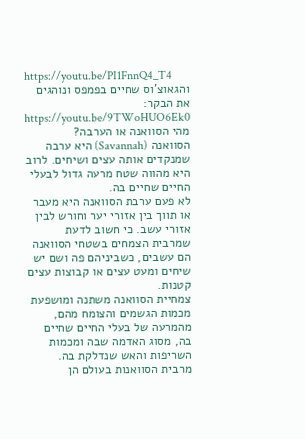https://youtu.be/PI1FnnQ4_T4
והגאוצ'וס שחיים בפמפס ונוהגים את הבקר:
https://youtu.be/9TWoHUO6Ek0
מהי הסוואנה או הערבה?
הסוואנה (Savannah) היא ערבה שמנקדים אותה עצים ושיחים. לרוב היא מהווה שטח מרעה גדול לבעלי החיים שחיים בה.
לא פעם ערבת הסוואנה היא מעבר או תווך בין אזורי יער וחורש לבין אזורי עשב. כי חשוב לדעת שמרבית הצמחים בשטחי הסוואנה הם עשבים, כשביניהם פה ושם יש שיחים ומעט עצים או קבוצות עצים קטנות.
צמחיית הסוואנה משתנה ומושפעת מכמות הגשמים והצומח מהם, מהמרעה של בעלי החיים שחיים בה, מסוג האדמה שבה ומכמות השריפות והאש שנדלקת בה.
מרבית הסוואנות בעולם הן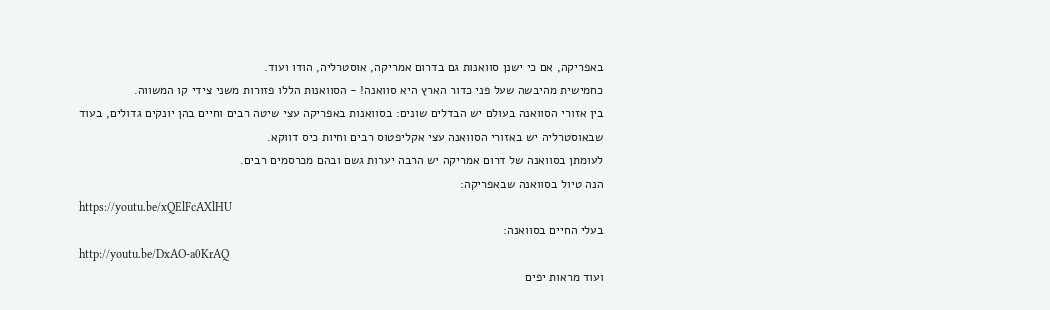באפריקה, אם כי ישנן סוואנות גם בדרום אמריקה, אוסטרליה, הודו ועוד.
כחמישית מהיבשה שעל פני כדור הארץ היא סוואנה! - הסוואנות הללו פזורות משני צידי קו המשווה.
בין אזורי הסוואנה בעולם יש הבדלים שונים: בסוואנות באפריקה עצי שיטה רבים וחיים בהן יונקים גדולים, בעוד שבאוסטרליה יש באזורי הסוואנה עצי אקליפטוס רבים וחיות כיס דווקא.
לעומתן בסוואנה של דרום אמריקה יש הרבה יערות גשם ובהם מכרסמים רבים.
הנה טיול בסוואנה שבאפריקה:
https://youtu.be/xQElFcAXlHU
בעלי החיים בסוואנה:
http://youtu.be/DxAO-a0KrAQ
ועוד מראות יפים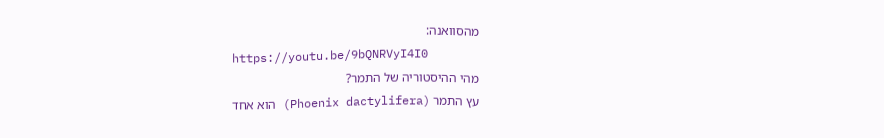מהסוואנה:
https://youtu.be/9bQNRVyI4I0
מהי ההיסטוריה של התמר?
עץ התמר (Phoenix dactylifera) הוא אחד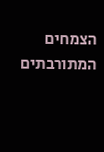הצמחים המתורבתים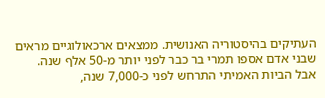העתיקים בהיסטוריה האנושית. ממצאים ארכאולוגיים מראים שבני אדם אספו תמרי בר כבר לפני יותר מ-50 אלף שנה.
אבל הביות האמיתי התרחש לפני כ-7,000 שנה,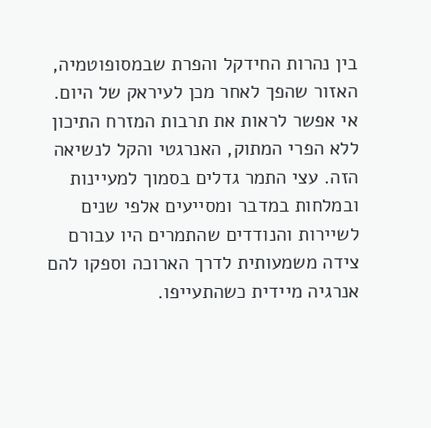בין נהרות החידקל והפרת שבמסופוטמיה, האזור שהפך לאחר מכן לעיראק של היום.
אי אפשר לראות את תרבות המזרח התיכון ללא הפרי המתוק, האנרגטי והקל לנשיאה הזה. עצי התמר גדלים בסמוך למעיינות ובמלחות במדבר ומסייעים אלפי שנים לשיירות והנודדים שהתמרים היו עבורם צידה משמעותית לדרך הארוכה וספקו להם אנרגיה מיידית כשהתעייפו.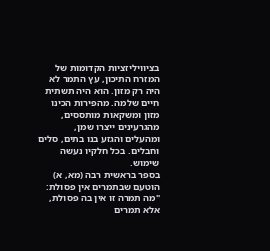בציוויליזציות הקדומות של המזרח התיכון, עץ התמר לא היה רק מזון. הוא היה תשתית חיים שלמה. מהפירות הכינו מזון ומשקאות מותססים, מהגרעינים ייצרו שמן, ומהעלים והגזע בנו בתים, סלים וחבלים. בכל חלקיו נעשה שימוש.
בספר בראשית רבה (מא, א) הוטעם שבתמרים אין פסולת: "מה תמרה זו אין בה פסולת, אלא תמרים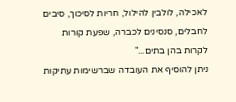לאכילה, לולבין להילול, חריות לסיכוך, סיבים לחבלים, סנסינים לכברה, שפעת קורות לקרות בהן בתים..."
ניתן להוסיף את העובדה שברשימות עתיקות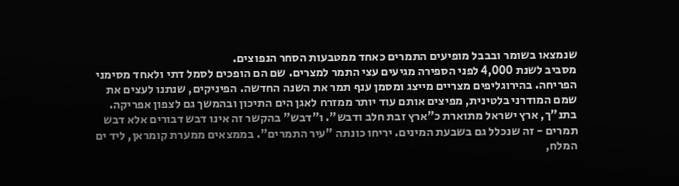שנמצאו בשומר ובבבל מופיעים התמרים כאחד ממטבעות הסחר הנפוצים.
מסביב לשנת 4,000 לפני הספירה מגיעים עצי התמר למצרים. שם הם הופכים לסמל דתי ולאחד מסימני הפריחה. בהירוגליפים מצריים מייצג ומסמן ענף תמר את השנה החדשה. הפיניקים, שנתנו לעצים את שמם המודרני בלטינית, מפיצים אותם עוד יותר ממזרח לאגן הים התיכון ובהמשך גם לצפון אפריקה.
בתנ"ך, ארץ ישראל מתוארת כ"ארץ זבת חלב ודבש". ו"דבש" בהקשר זה אינו דבש דבורים אלא דבש תמרים - זה שנכלל גם בשבעת המינים. יריחו כונתה "עיר התמרים". בממצאים ממערת קומראן, ליד ים המלח,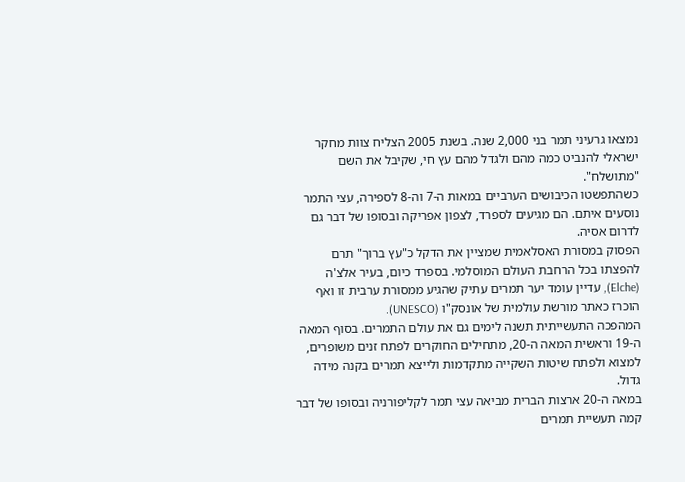נמצאו גרעיני תמר בני 2,000 שנה. בשנת 2005 הצליח צוות מחקר ישראלי להנביט כמה מהם ולגדל מהם עץ חי, שקיבל את השם "מתושלח".
כשהתפשטו הכיבושים הערביים במאות ה-7 וה-8 לספירה, עצי התמר נוסעים איתם. הם מגיעים לספרד, לצפון אפריקה ובסופו של דבר גם לדרום אסיה.
הפסוק במסורת האסלאמית שמציין את הדקל כ"עץ ברוך" תרם להפצתו בכל הרחבת העולם המוסלמי. בספרד כיום, בעיר אלצ'ה (Elche), עדיין עומד יער תמרים עתיק שהגיע ממסורת ערבית זו ואף הוכרז כאתר מורשת עולמית של אונסק"ו (UNESCO).
המהפכה התעשייתית תשנה לימים גם את עולם התמרים. בסוף המאה ה-19 וראשית המאה ה-20, מתחילים החוקרים לפתח זנים משופרים, למצוא ולפתח שיטות השקייה מתקדמות ולייצא תמרים בקנה מידה גדול.
במאה ה-20 ארצות הברית מביאה עצי תמר לקליפורניה ובסופו של דבר קמה תעשיית תמרים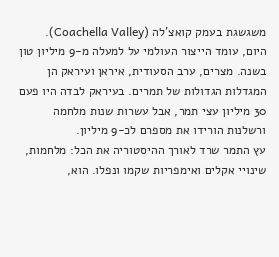משגשגת בעמק קואצ'לה (Coachella Valley).
היום, עומד הייצור העולמי על למעלה מ-9 מיליון טון בשנה. מצרים, ערב הסעודית, איראן ועיראק הן המגדלות הגדולות של תמרים. בעיראק לבדה היו פעם 30 מיליון עצי תמר, אבל עשרות שנות מלחמה ורשלנות הורידו את מספרם לכ-9 מיליון.
עץ התמר שרד לאורך ההיסטוריה את הכל: מלחמות, שינויי אקלים ואימפריות שקמו ונפלו. הוא,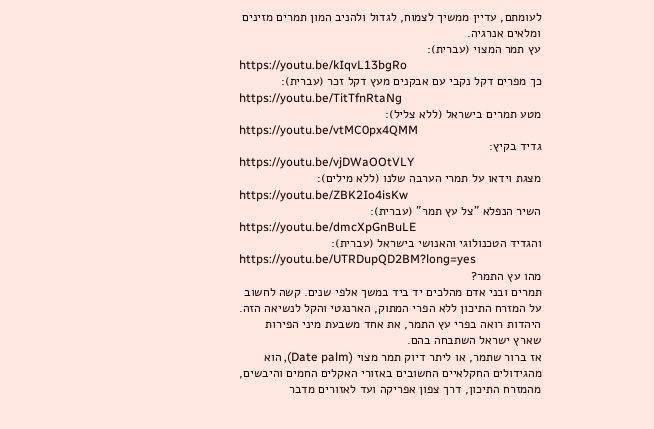לעומתם, עדיין ממשיך לצמוח, לגדול ולהניב המון תמרים מזינים ומלאים אנרגיה.
עץ תמר המצוי (עברית):
https://youtu.be/kIqvL13bgRo
כך מפרים דקל נקבי עם אבקנים מעץ דקל זכר (עברית):
https://youtu.be/TitTfnRtaNg
מטע תמרים בישראל (ללא צליל):
https://youtu.be/vtMC0px4QMM
גדיד בקיץ:
https://youtu.be/vjDWaOOtVLY
מצגת וידאו על תמרי הערבה שלנו (ללא מילים):
https://youtu.be/ZBK2Io4isKw
השיר הנפלא "צל עץ תמר" (עברית):
https://youtu.be/dmcXpGnBuLE
והגדיד הטכנולוגי והאנושי בישראל (עברית):
https://youtu.be/UTRDupQD2BM?long=yes
מהו עץ התמר?
תמרים ובני אדם מהלכים יד ביד במשך אלפי שנים. קשה לחשוב על המזרח התיכון ללא הפרי המתוק, הארנגטי והקל לנשיאה הזה. היהדות רואה בפרי עץ התמר, את אחד משבעת מיני הפירות שארץ ישראל השתבחה בהם.
אז ברור שתמר, או ליתר דיוק תמר מצוי (Date palm), הוא מהגידולים החקלאיים החשובים באזורי האקלים החמים והיבשים, מהמזרח התיכון, דרך צפון אפריקה ועד לאזורים מדבר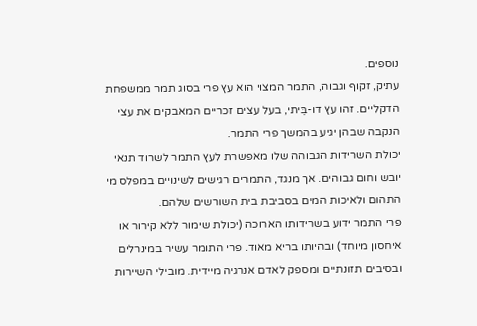נוספים.
עתיק, זקוף וגבוה, התמר המצוי הוא עץ פרי בסוג תמר ממשפחת הדקליים. זהו עץ דו-בֵּיתי, בעל עצים זכריים המאבקים את עצי הנקבה שבהן יגיע בהמשך פרי התמר.
יכולת השרידות הגבוהה שלו מאפשרת לעץ התמר לשרוד תנאי יובש וחום גבוהים. אך מנגד, התמרים רגישים לשינויים במפלס מי התהום ולאיכות המים בסביבת בית השורשים שלהם.
פרי התמר ידוע בשרידותו הארוכה (יכולת שימור ללא קירור או איחסון מיוחד) ובהיותו בריא מאוד. פרי התומר עשיר במינרלים ובסיבים תזונתיים ומספק לאדם אנרגיה מיידית. מובילי השיירות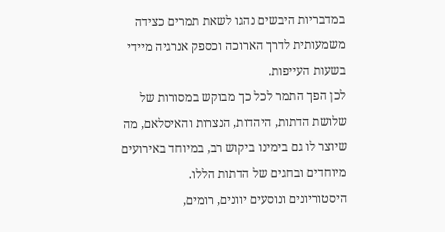במדבריות היבשים נהגו לשאת תמרים כצידה משמעותית לדרך הארוכה וכספק אנרגיה מיידי בשעות העייפות.
לכן הפך התמר לכל כך מבוקש במסורות של שלושת הדתות, היהדות, הנצרות והאיסלאם, מה שיוצר לו גם בימינו ביקוש רב, במיוחד באירועים מיוחדים ובחגים של הדתות הללו.
היסטוריונים ונוסעים יוונים, רומים,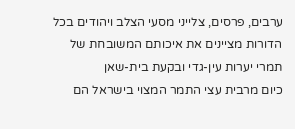ערבים, פרסים, צלייני מסעי הצלב ויהודים בכל הדורות מציינים את איכותם המשובחת של תמרי יערות עין-גדי ובקעת בית-שאן
כיום מרבית עצי התמר המצוי בישראל הם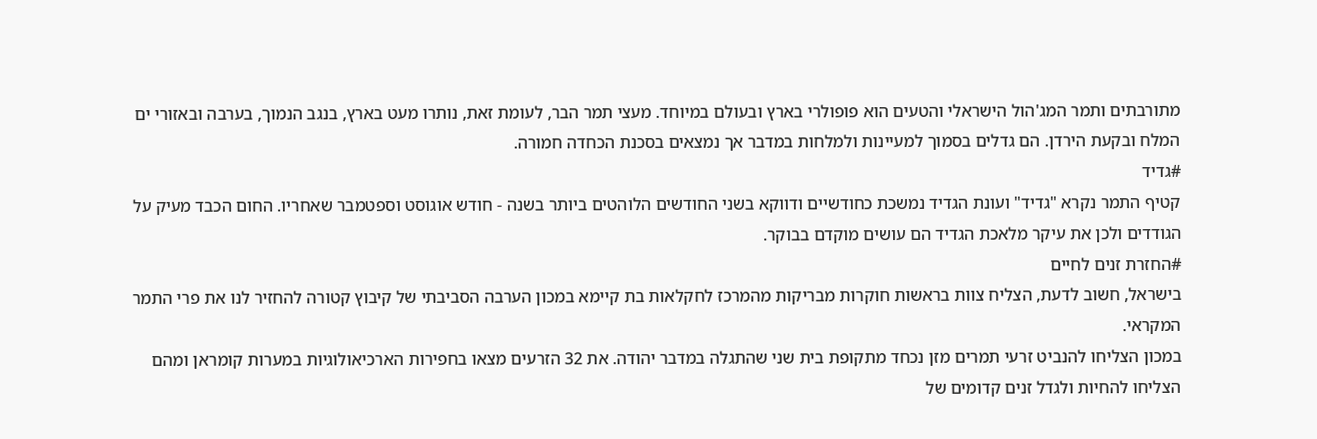מתורבתים ותמר המג'הול הישראלי והטעים הוא פופולרי בארץ ובעולם במיוחד. מעצי תמר הבר, לעומת זאת, נותרו מעט בארץ, בנגב הנמוך, בערבה ובאזורי ים המלח ובקעת הירדן. הם גדלים בסמוך למעיינות ולמלחות במדבר אך נמצאים בסכנת הכחדה חמורה.
#גדיד
קטיף התמר נקרא "גדיד" ועונת הגדיד נמשכת כחודשיים ודווקא בשני החודשים הלוהטים ביותר בשנה - חודש אוגוסט וספטמבר שאחריו. החום הכבד מעיק על הגודדים ולכן את עיקר מלאכת הגדיד הם עושים מוקדם בבוקר.
#החזרת זנים לחיים
בישראל, חשוב לדעת, הצליח צוות בראשות חוקרות מבריקות מהמרכז לחקלאות בת קיימא במכון הערבה הסביבתי של קיבוץ קטורה להחזיר לנו את פרי התמר המקראי.
במכון הצליחו להנביט זרעי תמרים מזן נכחד מתקופת בית שני שהתגלה במדבר יהודה. את 32 הזרעים מצאו בחפירות הארכיאולוגיות במערות קומראן ומהם הצליחו להחיות ולגדל זנים קדומים של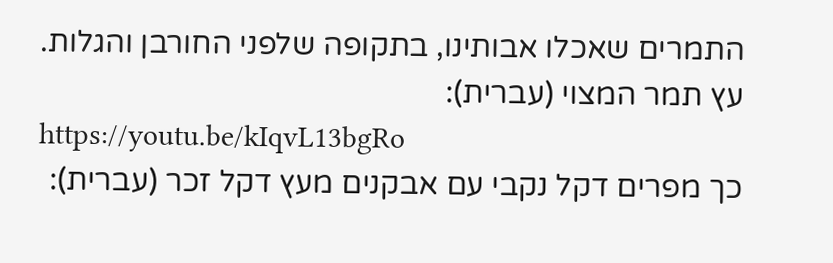התמרים שאכלו אבותינו, בתקופה שלפני החורבן והגלות.
עץ תמר המצוי (עברית):
https://youtu.be/kIqvL13bgRo
כך מפרים דקל נקבי עם אבקנים מעץ דקל זכר (עברית):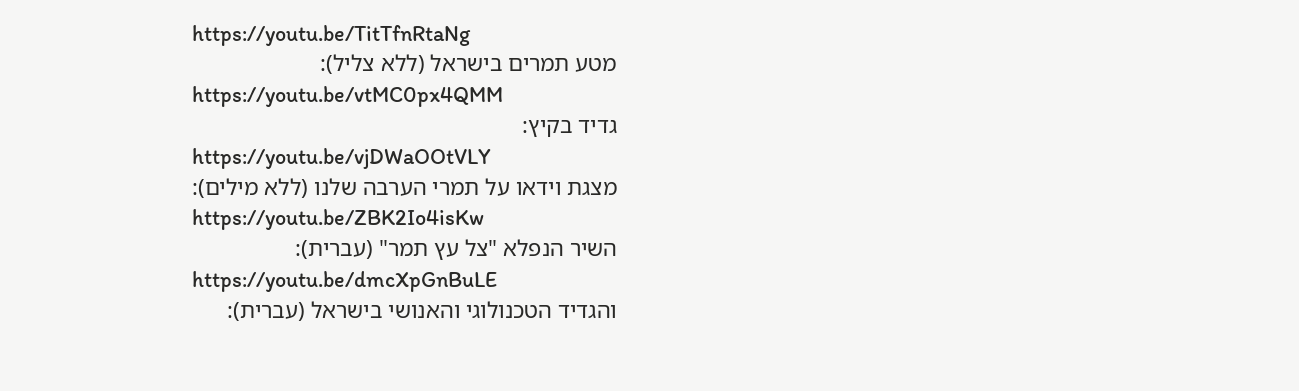https://youtu.be/TitTfnRtaNg
מטע תמרים בישראל (ללא צליל):
https://youtu.be/vtMC0px4QMM
גדיד בקיץ:
https://youtu.be/vjDWaOOtVLY
מצגת וידאו על תמרי הערבה שלנו (ללא מילים):
https://youtu.be/ZBK2Io4isKw
השיר הנפלא "צל עץ תמר" (עברית):
https://youtu.be/dmcXpGnBuLE
והגדיד הטכנולוגי והאנושי בישראל (עברית):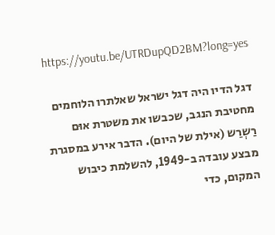https://youtu.be/UTRDupQD2BM?long=yes

דגל הדיו היה דגל ישראל שאלתרו הלוחמים מחטיבת הנגב, שכבשו את משטרת אוּם רַשְרַש (אילת של היום). הדבר אירע במסגרת מבצע עובדה ב-1949, להשלמת כיבוש המקום, כדי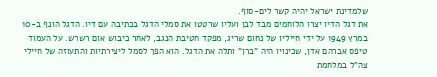שלמדינת ישראל יהיה קשר לים-סוף.
את דגל הדיו יצרו הלוחמים מבד לבן ועליו שרטטו את סמלי הדגל בכתיבה עם דיו. הדגל הונף ב-10 במרץ 1949 על ידי חייליו של נחום שריג, מפקד חטיבת הנגב, לאחר כיבוש אום רשרש. על העמוד טיפס אברהם אדן, שכינויו היה "ברן" ותלה את הדגל. הוא הפך לסמל ליצירתיות והתעוזה של חיילי צה"ל במלחמת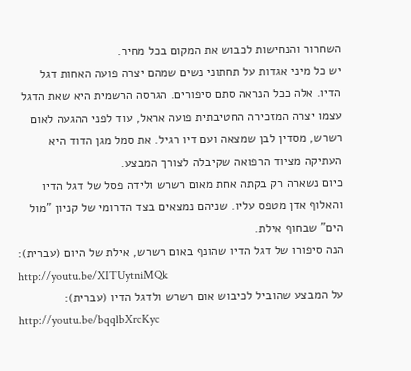השחרור והנחישות לכבוש את המקום בכל מחיר.
יש כל מיני אגדות על תחתוני נשים שמהם יצרה פועה האחות דגל הדיו. אלה ככל הנראה סתם סיפורים. הגרסה הרשמית היא שאת הדגל עצמו יצרה המזכירה החטיבתית פועה אראל, עוד לפני ההגעה לאום רשרש, מסדין לבן שמצאה ועם דיו רגיל. את סמל מגן הדוד היא העתיקה מציוד הרפואה שקיבלה לצורך המבצע.
כיום נשארה רק בקתה אחת מאום רשרש ולידה פסל של דגל הדיו והאלוף אדן מטפס עליו. שניהם נמצאים בצד הדרומי של קניון "מול הים" שבחוף אילת.
הנה סיפורו של דגל הדיו שהונף באום רשרש, אילת של היום (עברית):
http://youtu.be/XITUytniMQk
על המבצע שהוביל לכיבוש אום רשרש ולדגל הדיו (עברית):
http://youtu.be/bqqlbXrcKyc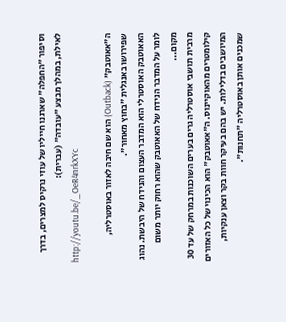וסיפור "החפלה" שארגנו חייליו של עוזי נרקיס למצרים, בדרך לאילת, במהלך מבצע "עובדה" (עברית):
http://youtu.be/_OeR4nrkXYc

ה"אאוטבק" (Outback) הוא שם חיבה לאזור באוסטרליה, שפירושו באנגלית "בחוץ מאחור".
האאוטבק האוסטרלי הוא המדבר העצום והנידח של היבשת. נהוג לומר על המדבר הנידח של האאוטבק שהוא רחוק יותר משום מקום...
מרבית תושבי אוסטרליה גרים בערים השוכנות במרחק של עד 30 קילומטרים מהאוקיינוס. ה"אאוטבק" הוא הכינוי של כל האזורים המיושבים בדלילות. יש בהם בעיקר חוות בקר וצאן ענקיות, שמכנים אותן באוסטרליה "תחנות".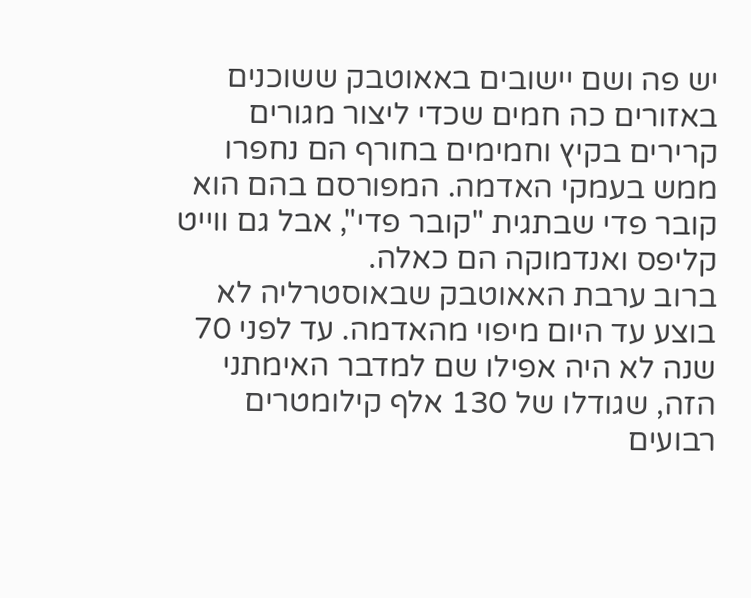יש פה ושם יישובים באאוטבק ששוכנים באזורים כה חמים שכדי ליצור מגורים קרירים בקיץ וחמימים בחורף הם נחפרו ממש בעמקי האדמה. המפורסם בהם הוא קובר פדי שבתגית "קובר פדי", אבל גם ווייט קליפס ואנדמוקה הם כאלה.
ברוב ערבת האאוטבק שבאוסטרליה לא בוצע עד היום מיפוי מהאדמה. עד לפני 70 שנה לא היה אפילו שם למדבר האימתני הזה, שגודלו של 130 אלף קילומטרים רבועים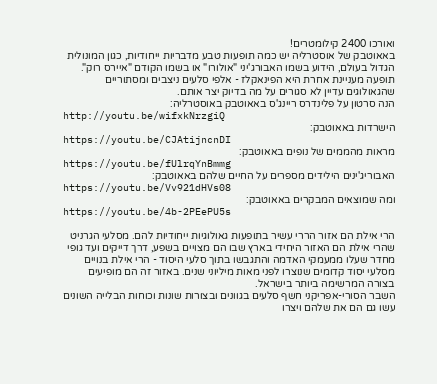ואורכו 2400 קילומטרים!
באאוטבק של אוסטרליה יש כמה תופעות טבע מדבריות ייחודיות, כגון המונולית הגדול בעולם, הידוע בשמו האבורג'יני "אולורו" או בשמו הקודם "איירס רוק".
תופעה מעניינת אחרת היא הפינאקלז - אלפי סלעים ניצבים ומסתוריים שהגאולוגים עדיין לא סגורים על מה בדיוק יצר אותם.
הנה סרטון על פלינדרס ריינג'ס באאוטבק באוסטרליה:
http://youtu.be/wifxkNrzgiQ
הישרדות באאוטבק:
https://youtu.be/CJAtijncnDI
מראות מהממים של נופים באאוטבק:
https://youtu.be/fUlrqYnBmmg
האבוריג'ינים הילידים מספרים על החיים שלהם באאוטבק:
https://youtu.be/Vv921dHVs08
ומה שמוצאים המבקרים באאוטבק:
https://youtu.be/4b-2PEePU5s

הרי אילת הם אזור הררי עשיר בתופעות גאולוגיות ייחודיות להם. מסלעי הגרניט שהרי אילת הם האזור היחידי בארץ שבו הם מצויים בשפע, דרך דייקים ועד גופי מחדר שעלו ממעמקי האדמה והתגבשו בתוך סלעי היסוד - הרי אילת בנויים מסלעי יסוד קדומים שנוצרו לפני מאות מיליוני שנים. באזור זה הם מופיעים בצורה המרשימה ביותר בישראל.
השבר הסורי-אפריקני חשף סלעים בגוונים ובצורות שונות וכוחות הבלייה השונים עשו גם הם את שלהם ויצרו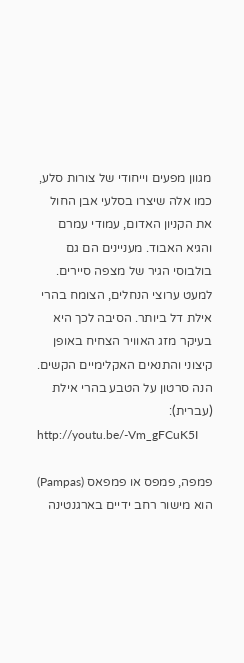מגוון מפעים וייחודי של צורות סלע, כמו אלה שיצרו בסלעי אבן החול את הקניון האדום, עמודי עמרם והגיא האבוד. מעניינים הם גם בולבוסי הגיר של מצפה סיירים.
למעט ערוצי הנחלים, הצומח בהרי אילת דל ביותר. הסיבה לכך היא בעיקר מזג האוויר הצחיח באופן קיצוני והתנאים האקלימיים הקשים.
הנה סרטון על הטבע בהרי אילת (עברית):
http://youtu.be/-Vm_gFCuK5I

פמפה, פמפס או פמפאס (Pampas) הוא מישור רחב ידיים בארגנטינה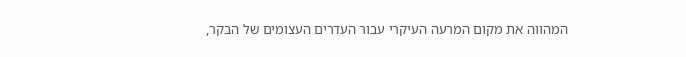המהווה את מקום המרעה העיקרי עבור העדרים העצומים של הבקר,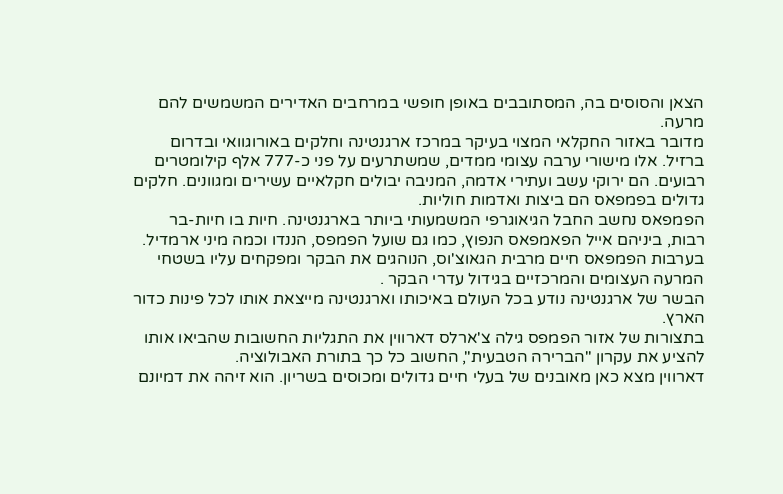הצאן והסוסים בה, המסתובבים באופן חופשי במרחבים האדירים המשמשים להם מרעה.
מדובר באזור החקלאי המצוי בעיקר במרכז ארגנטינה וחלקים באורוגוואי ובדרום ברזיל. אלו מישורי ערבה עצומי ממדים, שמשתרעים על פני כ-777 אלף קילומטרים רבועים. הם ירוקי עשב ועתירי אדמה, המניבה יבולים חקלאיים עשירים ומגוונים. חלקים גדולים בפמפאס הם ביצות ואדמות חוליות.
הפמפאס נחשב החבל הגיאוגרפי המשמעותי ביותר בארגנטינה. חיות בו חיות-בר רבות, ביניהם אייל הפאמפאס הנפוץ, כמו גם שועל הפמפס, הננדו וכמה מיני ארמדיל.
בערבות הפמפאס חיים מרבית הגאוצ'וס, הנוהגים את הבקר ומפקחים עליו בשטחי המרעה העצומים והמרכזיים בגידול עדרי הבקר .
הבשר של ארגנטינה נודע בכל העולם באיכותו וארגנטינה מייצאת אותו לכל פינות כדור הארץ.
בתצורות של אזור הפמפס גילה צ'ארלס דארווין את התגליות החשובות שהביאו אותו להציע את עקרון "הברירה הטבעית", החשוב כל כך בתורת האבולוציה.
דארווין מצא כאן מאובנים של בעלי חיים גדולים ומכוסים בשריון. הוא זיהה את דמיונם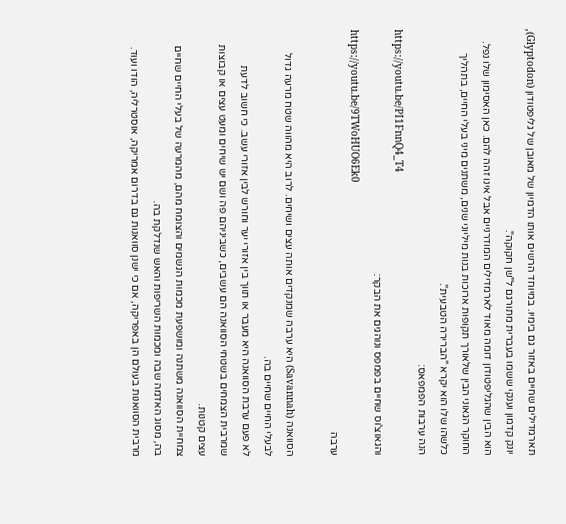תארמדילים שחיים באזור גם בימיו. במיוחד הרשים אותו הדמיון של מאובן של גליפטודון (Glyptodon), יונק קדמון וענקי ששמו בעברית מתורגם ל"שן חקוקה".
הוא הבין שהגליפטודון דומה מאוד לארמדילים המודרניים אבל אינו זהה להם. כאן האסימון שלו נפל. החוקר הגאוני הבין שלאורך תקופות ארוכות בנות מיליוני שנים, משתנים מיני בעלי החיים, בתהליך כלשהו שלו הוא יקרא "הברירה הטבעית".
הנה ערבות הפמפאס:
https://youtu.be/PI1FnnQ4_T4
והגאוצ'וס שחיים בפמפס ונוהגים את הבקר:
https://youtu.be/9TWoHUO6Ek0
ערבה

הסוואנה (Savannah) היא ערבה שמנקדים אותה עצים ושיחים. לרוב היא מהווה שטח מרעה גדול לבעלי החיים שחיים בה.
לא פעם ערבת הסוואנה היא מעבר או תווך בין אזורי יער וחורש לבין אזורי עשב. כי חשוב לדעת שמרבית הצמחים בשטחי הסוואנה הם עשבים, כשביניהם פה ושם יש שיחים ומעט עצים או קבוצות עצים קטנות.
צמחיית הסוואנה משתנה ומושפעת מכמות הגשמים והצומח מהם, מהמרעה של בעלי החיים שחיים בה, מסוג האדמה שבה ומכמות השריפות והאש שנדלקת בה.
מרבית הסוואנות בעולם הן באפריקה, אם כי ישנן סוואנות גם בדרום אמריקה, אוסטרליה, הודו ועוד.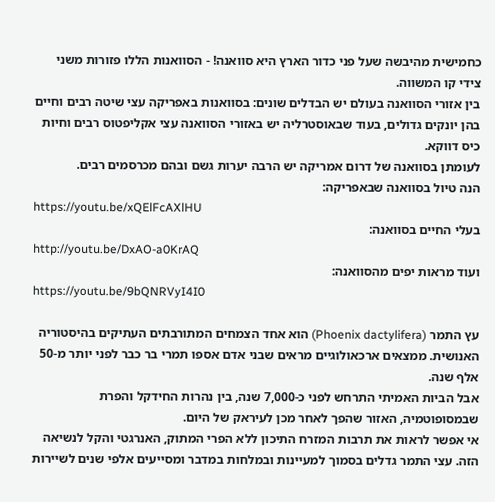כחמישית מהיבשה שעל פני כדור הארץ היא סוואנה! - הסוואנות הללו פזורות משני צידי קו המשווה.
בין אזורי הסוואנה בעולם יש הבדלים שונים: בסוואנות באפריקה עצי שיטה רבים וחיים בהן יונקים גדולים, בעוד שבאוסטרליה יש באזורי הסוואנה עצי אקליפטוס רבים וחיות כיס דווקא.
לעומתן בסוואנה של דרום אמריקה יש הרבה יערות גשם ובהם מכרסמים רבים.
הנה טיול בסוואנה שבאפריקה:
https://youtu.be/xQElFcAXlHU
בעלי החיים בסוואנה:
http://youtu.be/DxAO-a0KrAQ
ועוד מראות יפים מהסוואנה:
https://youtu.be/9bQNRVyI4I0

עץ התמר (Phoenix dactylifera) הוא אחד הצמחים המתורבתים העתיקים בהיסטוריה האנושית. ממצאים ארכאולוגיים מראים שבני אדם אספו תמרי בר כבר לפני יותר מ-50 אלף שנה.
אבל הביות האמיתי התרחש לפני כ-7,000 שנה, בין נהרות החידקל והפרת שבמסופוטמיה, האזור שהפך לאחר מכן לעיראק של היום.
אי אפשר לראות את תרבות המזרח התיכון ללא הפרי המתוק, האנרגטי והקל לנשיאה הזה. עצי התמר גדלים בסמוך למעיינות ובמלחות במדבר ומסייעים אלפי שנים לשיירות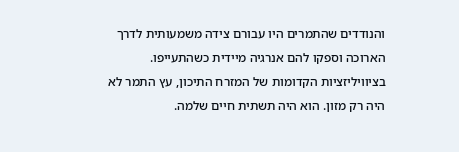והנודדים שהתמרים היו עבורם צידה משמעותית לדרך הארוכה וספקו להם אנרגיה מיידית כשהתעייפו.
בציוויליזציות הקדומות של המזרח התיכון, עץ התמר לא היה רק מזון. הוא היה תשתית חיים שלמה.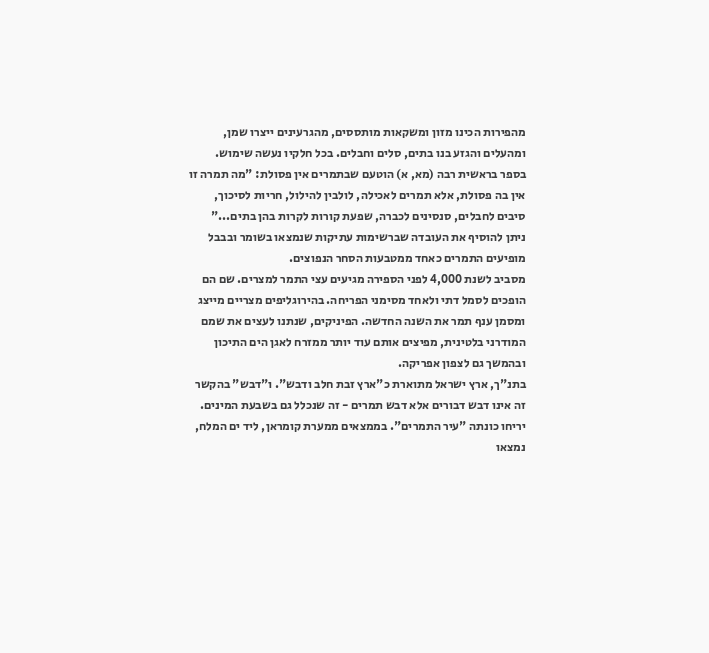מהפירות הכינו מזון ומשקאות מותססים, מהגרעינים ייצרו שמן, ומהעלים והגזע בנו בתים, סלים וחבלים. בכל חלקיו נעשה שימוש.
בספר בראשית רבה (מא, א) הוטעם שבתמרים אין פסולת: "מה תמרה זו אין בה פסולת, אלא תמרים לאכילה, לולבין להילול, חריות לסיכוך, סיבים לחבלים, סנסינים לכברה, שפעת קורות לקרות בהן בתים..."
ניתן להוסיף את העובדה שברשימות עתיקות שנמצאו בשומר ובבבל מופיעים התמרים כאחד ממטבעות הסחר הנפוצים.
מסביב לשנת 4,000 לפני הספירה מגיעים עצי התמר למצרים. שם הם הופכים לסמל דתי ולאחד מסימני הפריחה. בהירוגליפים מצריים מייצג ומסמן ענף תמר את השנה החדשה. הפיניקים, שנתנו לעצים את שמם המודרני בלטינית, מפיצים אותם עוד יותר ממזרח לאגן הים התיכון ובהמשך גם לצפון אפריקה.
בתנ"ך, ארץ ישראל מתוארת כ"ארץ זבת חלב ודבש". ו"דבש" בהקשר זה אינו דבש דבורים אלא דבש תמרים - זה שנכלל גם בשבעת המינים. יריחו כונתה "עיר התמרים". בממצאים ממערת קומראן, ליד ים המלח, נמצאו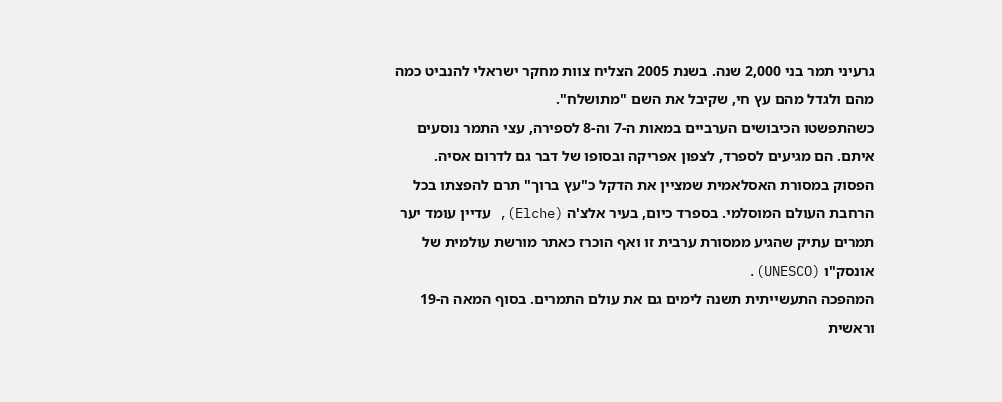גרעיני תמר בני 2,000 שנה. בשנת 2005 הצליח צוות מחקר ישראלי להנביט כמה מהם ולגדל מהם עץ חי, שקיבל את השם "מתושלח".
כשהתפשטו הכיבושים הערביים במאות ה-7 וה-8 לספירה, עצי התמר נוסעים איתם. הם מגיעים לספרד, לצפון אפריקה ובסופו של דבר גם לדרום אסיה.
הפסוק במסורת האסלאמית שמציין את הדקל כ"עץ ברוך" תרם להפצתו בכל הרחבת העולם המוסלמי. בספרד כיום, בעיר אלצ'ה (Elche), עדיין עומד יער תמרים עתיק שהגיע ממסורת ערבית זו ואף הוכרז כאתר מורשת עולמית של אונסק"ו (UNESCO).
המהפכה התעשייתית תשנה לימים גם את עולם התמרים. בסוף המאה ה-19 וראשית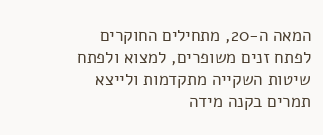המאה ה-20, מתחילים החוקרים לפתח זנים משופרים, למצוא ולפתח שיטות השקייה מתקדמות ולייצא תמרים בקנה מידה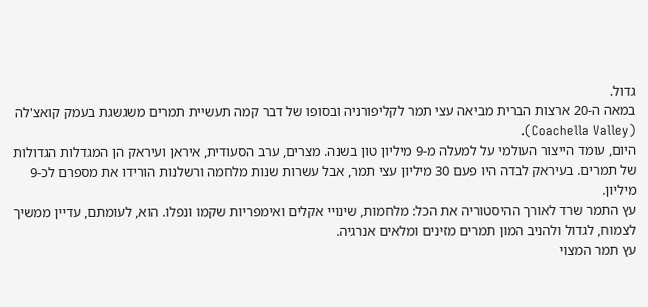גדול.
במאה ה-20 ארצות הברית מביאה עצי תמר לקליפורניה ובסופו של דבר קמה תעשיית תמרים משגשגת בעמק קואצ'לה (Coachella Valley).
היום, עומד הייצור העולמי על למעלה מ-9 מיליון טון בשנה. מצרים, ערב הסעודית, איראן ועיראק הן המגדלות הגדולות של תמרים. בעיראק לבדה היו פעם 30 מיליון עצי תמר, אבל עשרות שנות מלחמה ורשלנות הורידו את מספרם לכ-9 מיליון.
עץ התמר שרד לאורך ההיסטוריה את הכל: מלחמות, שינויי אקלים ואימפריות שקמו ונפלו. הוא, לעומתם, עדיין ממשיך לצמוח, לגדול ולהניב המון תמרים מזינים ומלאים אנרגיה.
עץ תמר המצוי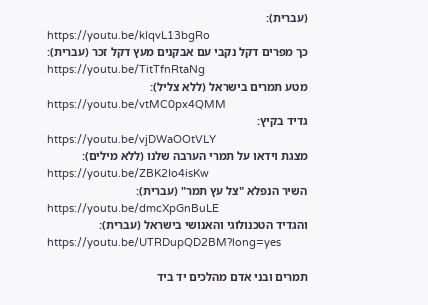(עברית):
https://youtu.be/kIqvL13bgRo
כך מפרים דקל נקבי עם אבקנים מעץ דקל זכר (עברית):
https://youtu.be/TitTfnRtaNg
מטע תמרים בישראל (ללא צליל):
https://youtu.be/vtMC0px4QMM
גדיד בקיץ:
https://youtu.be/vjDWaOOtVLY
מצגת וידאו על תמרי הערבה שלנו (ללא מילים):
https://youtu.be/ZBK2Io4isKw
השיר הנפלא "צל עץ תמר" (עברית):
https://youtu.be/dmcXpGnBuLE
והגדיד הטכנולוגי והאנושי בישראל (עברית):
https://youtu.be/UTRDupQD2BM?long=yes

תמרים ובני אדם מהלכים יד ביד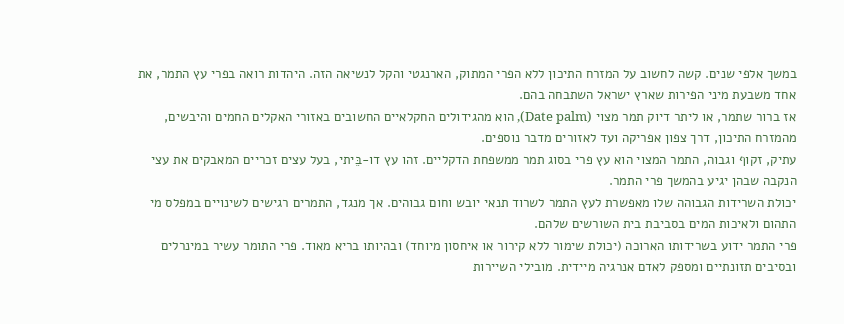במשך אלפי שנים. קשה לחשוב על המזרח התיכון ללא הפרי המתוק, הארנגטי והקל לנשיאה הזה. היהדות רואה בפרי עץ התמר, את אחד משבעת מיני הפירות שארץ ישראל השתבחה בהם.
אז ברור שתמר, או ליתר דיוק תמר מצוי (Date palm), הוא מהגידולים החקלאיים החשובים באזורי האקלים החמים והיבשים, מהמזרח התיכון, דרך צפון אפריקה ועד לאזורים מדבר נוספים.
עתיק, זקוף וגבוה, התמר המצוי הוא עץ פרי בסוג תמר ממשפחת הדקליים. זהו עץ דו-בֵּיתי, בעל עצים זכריים המאבקים את עצי הנקבה שבהן יגיע בהמשך פרי התמר.
יכולת השרידות הגבוהה שלו מאפשרת לעץ התמר לשרוד תנאי יובש וחום גבוהים. אך מנגד, התמרים רגישים לשינויים במפלס מי התהום ולאיכות המים בסביבת בית השורשים שלהם.
פרי התמר ידוע בשרידותו הארוכה (יכולת שימור ללא קירור או איחסון מיוחד) ובהיותו בריא מאוד. פרי התומר עשיר במינרלים ובסיבים תזונתיים ומספק לאדם אנרגיה מיידית. מובילי השיירות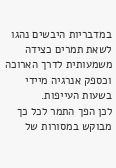במדבריות היבשים נהגו לשאת תמרים כצידה משמעותית לדרך הארוכה וכספק אנרגיה מיידי בשעות העייפות.
לכן הפך התמר לכל כך מבוקש במסורות של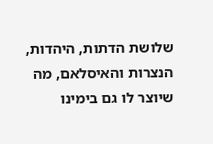שלושת הדתות, היהדות, הנצרות והאיסלאם, מה שיוצר לו גם בימינו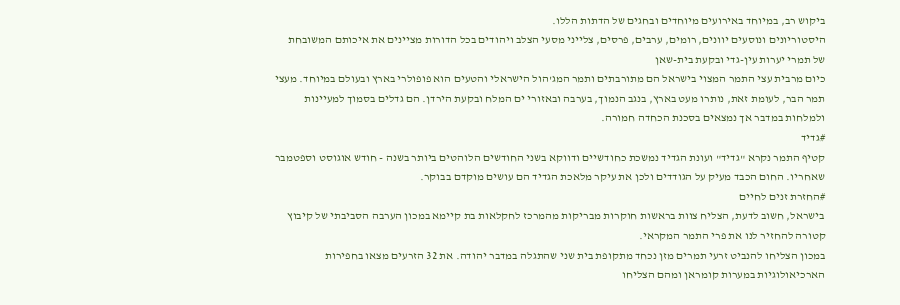ביקוש רב, במיוחד באירועים מיוחדים ובחגים של הדתות הללו.
היסטוריונים ונוסעים יוונים, רומים, ערבים, פרסים, צלייני מסעי הצלב ויהודים בכל הדורות מציינים את איכותם המשובחת של תמרי יערות עין-גדי ובקעת בית-שאן
כיום מרבית עצי התמר המצוי בישראל הם מתורבתים ותמר המג'הול הישראלי והטעים הוא פופולרי בארץ ובעולם במיוחד. מעצי תמר הבר, לעומת זאת, נותרו מעט בארץ, בנגב הנמוך, בערבה ובאזורי ים המלח ובקעת הירדן. הם גדלים בסמוך למעיינות ולמלחות במדבר אך נמצאים בסכנת הכחדה חמורה.
#גדיד
קטיף התמר נקרא "גדיד" ועונת הגדיד נמשכת כחודשיים ודווקא בשני החודשים הלוהטים ביותר בשנה - חודש אוגוסט וספטמבר שאחריו. החום הכבד מעיק על הגודדים ולכן את עיקר מלאכת הגדיד הם עושים מוקדם בבוקר.
#החזרת זנים לחיים
בישראל, חשוב לדעת, הצליח צוות בראשות חוקרות מבריקות מהמרכז לחקלאות בת קיימא במכון הערבה הסביבתי של קיבוץ קטורה להחזיר לנו את פרי התמר המקראי.
במכון הצליחו להנביט זרעי תמרים מזן נכחד מתקופת בית שני שהתגלה במדבר יהודה. את 32 הזרעים מצאו בחפירות הארכיאולוגיות במערות קומראן ומהם הצליחו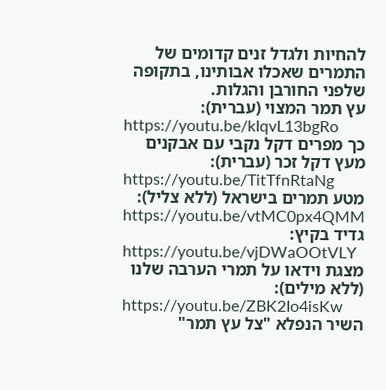להחיות ולגדל זנים קדומים של התמרים שאכלו אבותינו, בתקופה שלפני החורבן והגלות.
עץ תמר המצוי (עברית):
https://youtu.be/kIqvL13bgRo
כך מפרים דקל נקבי עם אבקנים מעץ דקל זכר (עברית):
https://youtu.be/TitTfnRtaNg
מטע תמרים בישראל (ללא צליל):
https://youtu.be/vtMC0px4QMM
גדיד בקיץ:
https://youtu.be/vjDWaOOtVLY
מצגת וידאו על תמרי הערבה שלנו (ללא מילים):
https://youtu.be/ZBK2Io4isKw
השיר הנפלא "צל עץ תמר"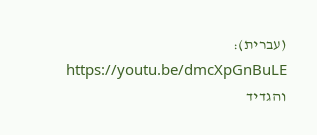(עברית):
https://youtu.be/dmcXpGnBuLE
והגדיד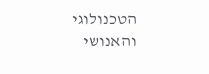הטכנולוגי והאנושי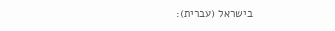בישראל (עברית):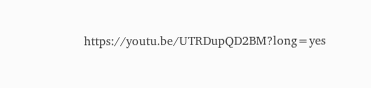https://youtu.be/UTRDupQD2BM?long=yes